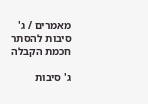מאמרים / ג' סיבות להסתר חכמת הקבלה

ג' סיבות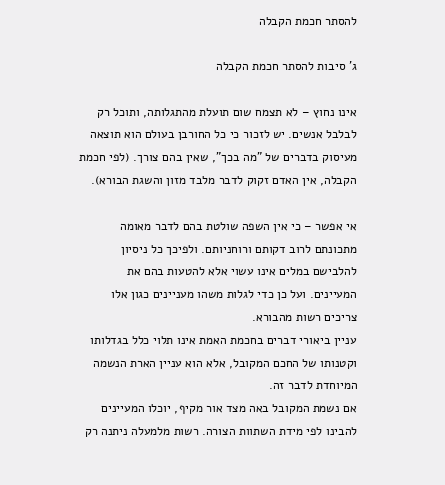להסתר חכמת הקבלה

ג' סיבות להסתר חכמת הקבלה

אינו נחוץ – לא תצמח שום תועלת מהתגלותה, ותוכל רק לבלבל אנשים. יש לזכור כי כל החורבן בעולם הוא תוצאה מעיסוק בדברים של "מה בכך", שאין בהם צורך. (לפי חכמת הקבלה, אין האדם זקוק לדבר מלבד מזון והשגת הבורא).

אי אפשר – כי אין השפה שולטת בהם לדבר מאומה מתכונתם לרוב דקותם ורוחניותם. ולפיכך כל ניסיון להלבישם במלים אינו עשוי אלא להטעות בהם את המעיינים. ועל כן כדי לגלות משהו מעניינים כגון אלו צריכים רשות מהבורא.
עניין ביאורי דברים בחכמת האמת אינו תלוי כלל בגדלותו וקטנותו של החכם המקובל, אלא הוא עניין הארת הנשמה המיוחדת לדבר זה.
אם נשמת המקובל באה מצד אור מקיף, יוכלו המעיינים להבינו לפי מידת השתוות הצורה. רשות מלמעלה ניתנה רק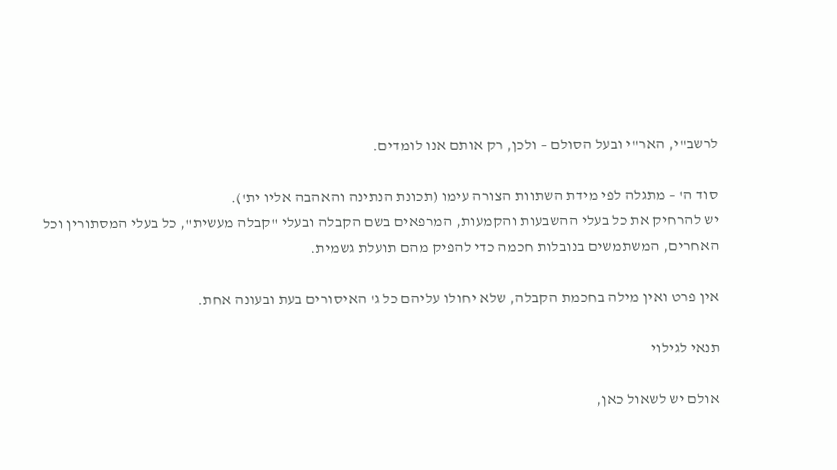לרשב"י, האר"י ובעל הסולם – ולכן, רק אותם אנו לומדים.

סוד ה' – מתגלה לפי מידת השתוות הצורה עימו (תכונת הנתינה והאהבה אליו ית').
יש להרחיק את כל בעלי ההשבעות והקמעות, המרפאים בשם הקבלה ובעלי "קבלה מעשית", כל בעלי המסתורין וכל האחרים, המשתמשים בנובלות חכמה כדי להפיק מהם תועלת גשמית.

אין פרט ואין מילה בחכמת הקבלה, שלא יחולו עליהם כל ג' האיסורים בעת ובעונה אחת.

תנאי לגילוי

אולם יש לשאול כאן,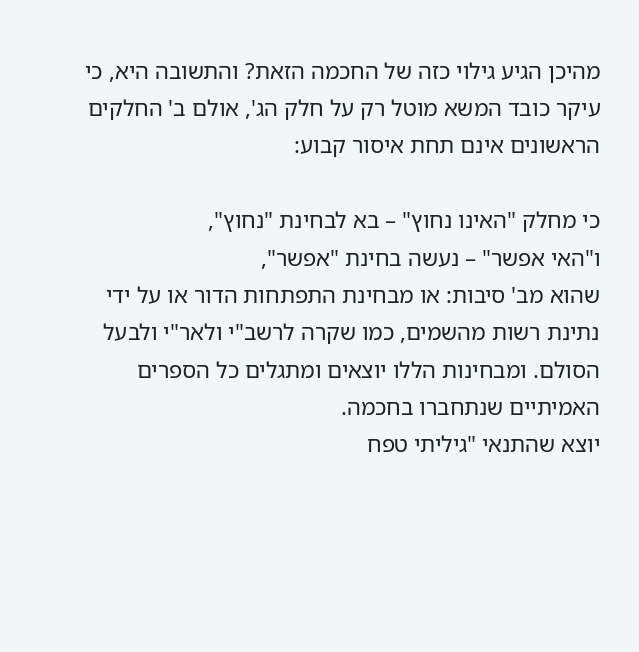מהיכן הגיע גילוי כזה של החכמה הזאת? והתשובה היא, כי עיקר כובד המשא מוטל רק על חלק הג', אולם ב' החלקים הראשונים אינם תחת איסור קבוע:

כי מחלק "האינו נחוץ" – בא לבחינת "נחוץ",
ו"האי אפשר" – נעשה בחינת "אפשר",
שהוא מב' סיבות: או מבחינת התפתחות הדור או על ידי נתינת רשות מהשמים, כמו שקרה לרשב"י ולאר"י ולבעל הסולם. ומבחינות הללו יוצאים ומתגלים כל הספרים האמיתיים שנתחברו בחכמה.
יוצא שהתנאי "גיליתי טפח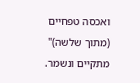ואכסה טפחיים (מתוך שלשה)" מתקיים ונשמר.